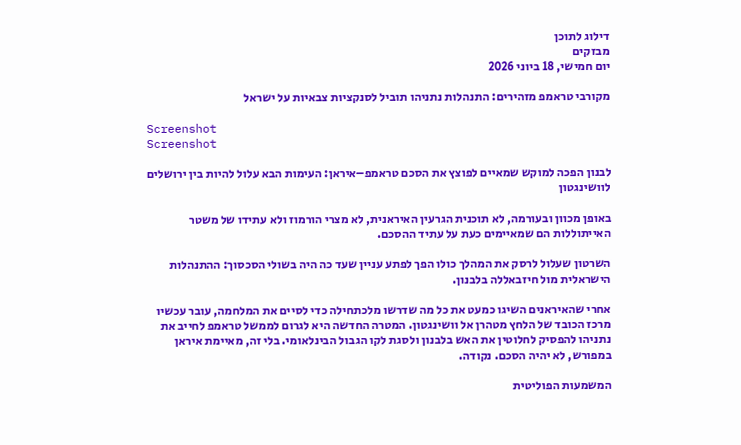דילוג לתוכן
מבזקים
יום חמישי, 18 ביוני 2026

מקורבי טראמפ מזהירים: התנהלות נתניהו תוביל לסנקציות צבאיות על ישראל

Screenshot
Screenshot

לבנון הפכה למוקש שמאיים לפוצץ את הסכם טראמפ–איראן: העימות הבא עלול להיות בין ירושלים לוושינגטון

באופן מכוון ובעורמה, לא תוכנית הגרעין האיראנית, לא מצרי הורמוז ולא עתידו של משטר האייתוללות הם שמאיימים כעת על עתיד ההסכם.

השרטון שעלול לרסק את המהלך כולו הפך לפתע עניין שעד כה היה בשולי הסכסוך: ההתנהלות הישראלית מול חיזבאללה בלבנון.

אחרי שהאיראנים השיגו כמעט את כל מה שדרשו מלכתחילה כדי לסיים את המלחמה, עובר עכשיו מרכז הכובד של הלחץ מטהרן אל וושינגטון. המטרה החדשה היא לגרום לממשל טראמפ לחייב את נתניהו להפסיק לחלוטין את האש בלבנון ולסגת לקו הגבול הבינלאומי. בלי זה, מאיימת איראן במפורש, לא יהיה הסכם. נקודה.

המשמעות הפוליטית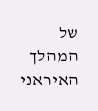של המהלך האיראני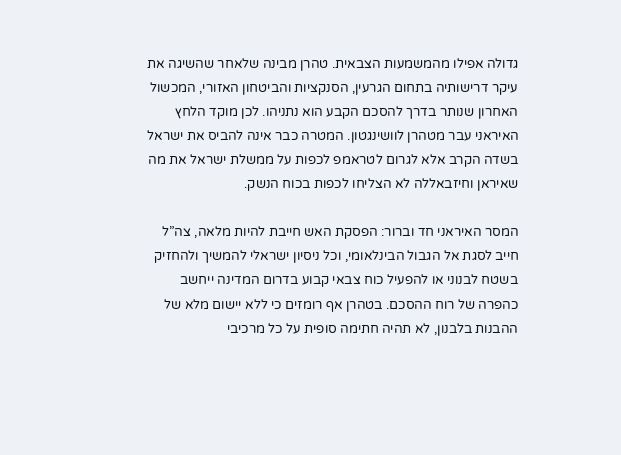גדולה אפילו מהמשמעות הצבאית. טהרן מבינה שלאחר שהשיגה את עיקר דרישותיה בתחום הגרעין, הסנקציות והביטחון האזורי, המכשול האחרון שנותר בדרך להסכם הקבע הוא נתניהו. לכן מוקד הלחץ האיראני עבר מטהרן לוושינגטון. המטרה כבר אינה להביס את ישראל בשדה הקרב אלא לגרום לטראמפ לכפות על ממשלת ישראל את מה שאיראן וחיזבאללה לא הצליחו לכפות בכוח הנשק.

המסר האיראני חד וברור: הפסקת האש חייבת להיות מלאה, צה”ל חייב לסגת אל הגבול הבינלאומי, וכל ניסיון ישראלי להמשיך ולהחזיק בשטח לבנוני או להפעיל כוח צבאי קבוע בדרום המדינה ייחשב כהפרה של רוח ההסכם. בטהרן אף רומזים כי ללא יישום מלא של ההבנות בלבנון, לא תהיה חתימה סופית על כל מרכיבי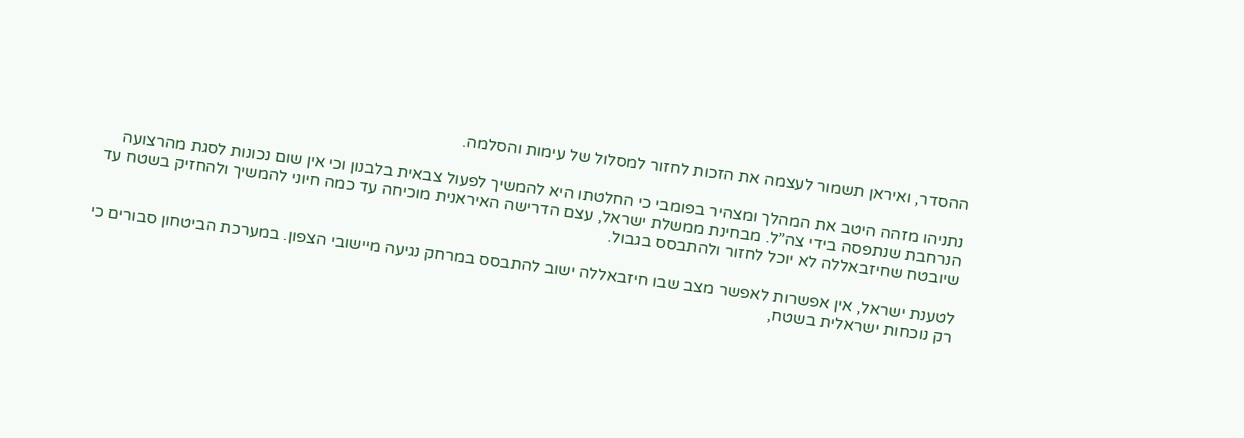ההסדר, ואיראן תשמור לעצמה את הזכות לחזור למסלול של עימות והסלמה.

נתניהו מזהה היטב את המהלך ומצהיר בפומבי כי החלטתו היא להמשיך לפעול צבאית בלבנון וכי אין שום נכונות לסגת מהרצועה הנרחבת שנתפסה בידי צה”ל. מבחינת ממשלת ישראל, עצם הדרישה האיראנית מוכיחה עד כמה חיוני להמשיך ולהחזיק בשטח עד שיובטח שחיזבאללה לא יוכל לחזור ולהתבסס בגבול.

לטענת ישראל, אין אפשרות לאפשר מצב שבו חיזבאללה ישוב להתבסס במרחק נגיעה מיישובי הצפון. במערכת הביטחון סבורים כי רק נוכחות ישראלית בשטח,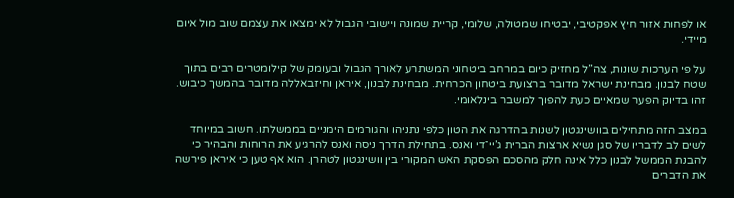או לפחות אזור חיץ אפקטיבי, יבטיחו שמטולה, שלומי, קריית שמונה ויישובי הגבול לא ימצאו את עצמם שוב מול איום מיידי.

על פי הערכות שונות, צה”ל מחזיק כיום במרחב ביטחוני המשתרע לאורך הגבול ובעומק של קילומטרים רבים בתוך שטח לבנון. מבחינת ישראל מדובר ברצועת ביטחון הכרחית. מבחינת לבנון, איראן וחיזבאללה מדובר בהמשך כיבוש. זהו בדיוק הפער שמאיים כעת להפוך למשבר בינלאומי.

במצב הזה מתחילים בוושינגטון לשנות בהדרגה את הטון כלפי נתניהו והגורמים הימניים בממשלתו. חשוב במיוחד לשים לב לדבריו של סגן נשיא ארצות הברית ג’יי־די ואנס. בתחילת הדרך ניסה ואנס להרגיע את הרוחות והבהיר כי להבנת הממשל לבנון כלל אינה חלק מהסכם הפסקת האש המקורי בין וושינגטון לטהרן. הוא אף טען כי איראן פירשה את הדברים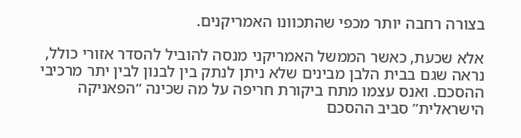בצורה רחבה יותר מכפי שהתכוונו האמריקנים.

אלא שכעת, כאשר הממשל האמריקני מנסה להוביל להסדר אזורי כולל, נראה שגם בבית הלבן מבינים שלא ניתן לנתק בין לבנון לבין יתר מרכיבי ההסכם. ואנס עצמו מתח ביקורת חריפה על מה שכינה “הפאניקה הישראלית” סביב ההסכם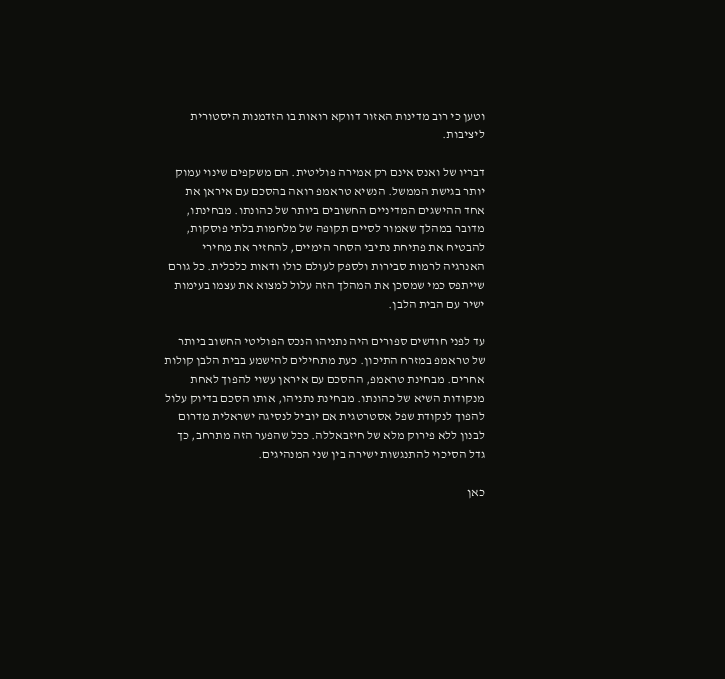וטען כי רוב מדינות האזור דווקא רואות בו הזדמנות היסטורית ליציבות.

דבריו של ואנס אינם רק אמירה פוליטית. הם משקפים שינוי עמוק יותר בגישת הממשל. הנשיא טראמפ רואה בהסכם עם איראן את אחד ההישגים המדיניים החשובים ביותר של כהונתו. מבחינתו, מדובר במהלך שאמור לסיים תקופה של מלחמות בלתי פוסקות, להבטיח את פתיחת נתיבי הסחר הימיים, להחזיר את מחירי האנרגיה לרמות סבירות ולספק לעולם כולו ודאות כלכלית. כל גורם שייתפס כמי שמסכן את המהלך הזה עלול למצוא את עצמו בעימות ישיר עם הבית הלבן.

עד לפני חודשים ספורים היה נתניהו הנכס הפוליטי החשוב ביותר של טראמפ במזרח התיכון. כעת מתחילים להישמע בבית הלבן קולות אחרים. מבחינת טראמפ, ההסכם עם איראן עשוי להפוך לאחת מנקודות השיא של כהונתו. מבחינת נתניהו, אותו הסכם בדיוק עלול להפוך לנקודת שפל אסטרטגית אם יוביל לנסיגה ישראלית מדרום לבנון ללא פירוק מלא של חיזבאללה. ככל שהפער הזה מתרחב, כך גדל הסיכוי להתנגשות ישירה בין שני המנהיגים.

כאן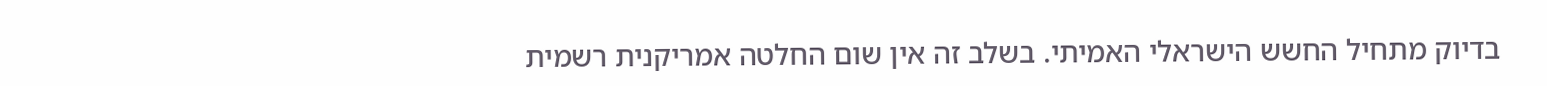בדיוק מתחיל החשש הישראלי האמיתי. בשלב זה אין שום החלטה אמריקנית רשמית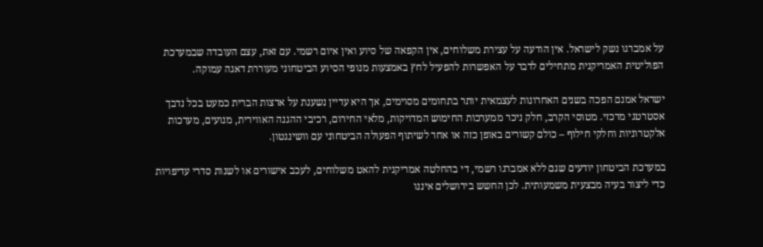על אמברגו נשק לישראל. אין הודעה על עצירת משלוחים, אין הקפאה של סיוע ואין איום רשמי. עם זאת, עצם העובדה שבמערכת הפוליטית האמריקנית מתחילים לדבר על האפשרות להפעיל לחץ באמצעות מנופי הסיוע הביטחוני מעוררת דאגה עמוקה.

ישראל אמנם הפכה בשנים האחרונות לעצמאית יותר בתחומים מסוימים, אך היא עדיין נשענת על ארצות הברית כמעט בכל נדבך אסטרטגי מרכזי. מטוסי הקרב, חלק ניכר ממערכות החימוש המדויקות, מלאי החירום, רכיבי ההגנה האווירית, מנועים, מערכות אלקטרוניות וחלקי חילוף – כולם קשורים באופן כזה או אחר לשיתוף הפעולה הביטחוני עם וושינגטון.

במערכת הביטחון יודעים שגם ללא אמברגו רשמי, די בהחלטה אמריקנית להאט משלוחים, לעכב אישורים או לשנות סדרי עדיפויות כדי ליצור בעיה מבצעית משמעותית. לכן החשש בירושלים איננו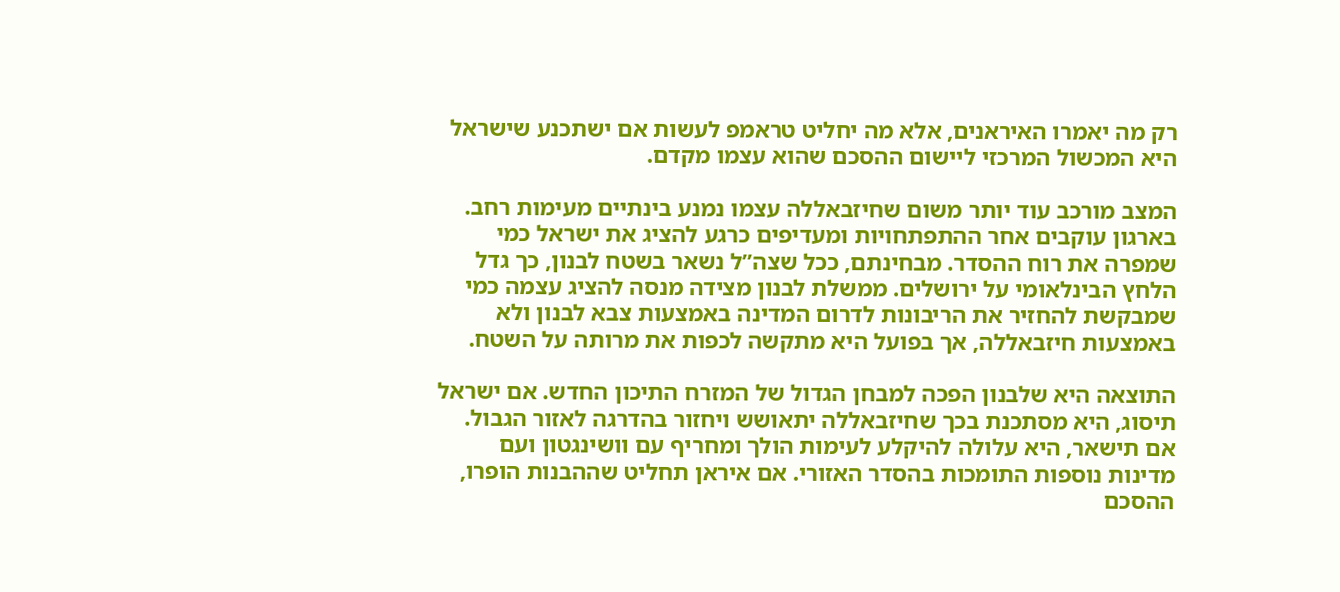רק מה יאמרו האיראנים, אלא מה יחליט טראמפ לעשות אם ישתכנע שישראל היא המכשול המרכזי ליישום ההסכם שהוא עצמו מקדם.

המצב מורכב עוד יותר משום שחיזבאללה עצמו נמנע בינתיים מעימות רחב. בארגון עוקבים אחר ההתפתחויות ומעדיפים כרגע להציג את ישראל כמי שמפרה את רוח ההסדר. מבחינתם, ככל שצה”ל נשאר בשטח לבנון, כך גדל הלחץ הבינלאומי על ירושלים. ממשלת לבנון מצידה מנסה להציג עצמה כמי שמבקשת להחזיר את הריבונות לדרום המדינה באמצעות צבא לבנון ולא באמצעות חיזבאללה, אך בפועל היא מתקשה לכפות את מרותה על השטח.

התוצאה היא שלבנון הפכה למבחן הגדול של המזרח התיכון החדש. אם ישראל תיסוג, היא מסתכנת בכך שחיזבאללה יתאושש ויחזור בהדרגה לאזור הגבול. אם תישאר, היא עלולה להיקלע לעימות הולך ומחריף עם וושינגטון ועם מדינות נוספות התומכות בהסדר האזורי. אם איראן תחליט שההבנות הופרו, ההסכם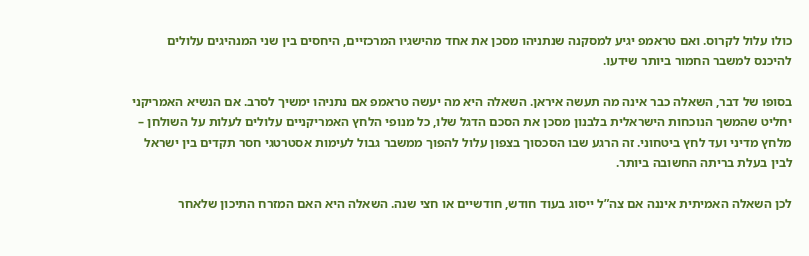כולו עלול לקרוס. ואם טראמפ יגיע למסקנה שנתניהו מסכן את אחד מהישגיו המרכזיים, היחסים בין שני המנהיגים עלולים להיכנס למשבר החמור ביותר שידעו.

בסופו של דבר, השאלה כבר אינה מה תעשה איראן. השאלה היא מה יעשה טראמפ אם נתניהו ימשיך לסרב. אם הנשיא האמריקני יחליט שהמשך הנוכחות הישראלית בלבנון מסכן את הסכם הדגל שלו, כל מנופי הלחץ האמריקניים עלולים לעלות על השולחן – מלחץ מדיני ועד לחץ ביטחוני. זה הרגע שבו הסכסוך בצפון עלול להפוך ממשבר גבול לעימות אסטרטגי חסר תקדים בין ישראל לבין בעלת בריתה החשובה ביותר.

לכן השאלה האמיתית איננה אם צה”ל ייסוג בעוד חודש, חודשיים או חצי שנה. השאלה היא האם המזרח התיכון שלאחר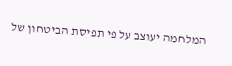המלחמה יעוצב על פי תפיסת הביטחון של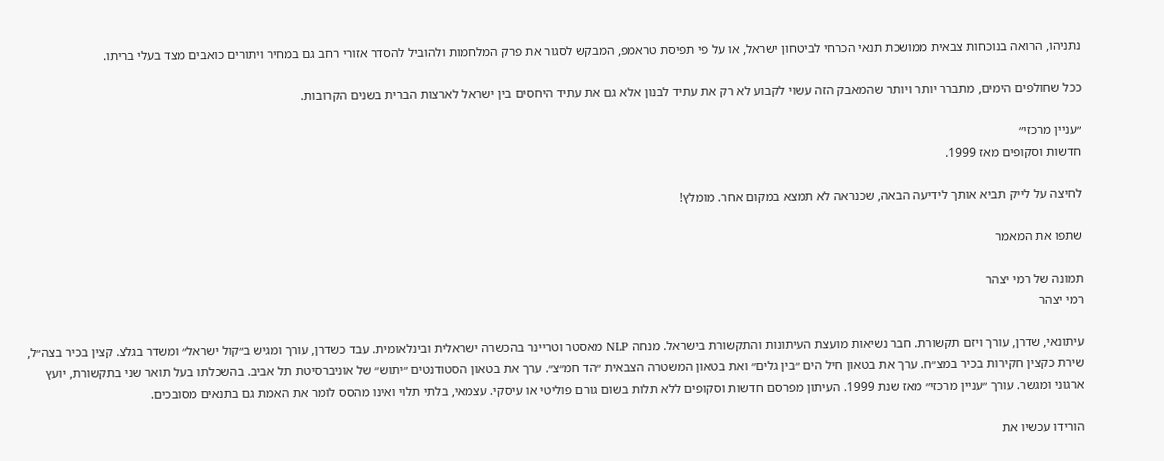נתניהו, הרואה בנוכחות צבאית ממושכת תנאי הכרחי לביטחון ישראל, או על פי תפיסת טראמפ, המבקש לסגור את פרק המלחמות ולהוביל להסדר אזורי רחב גם במחיר ויתורים כואבים מצד בעלי בריתו.

ככל שחולפים הימים, מתברר יותר ויותר שהמאבק הזה עשוי לקבוע לא רק את עתיד לבנון אלא גם את עתיד היחסים בין ישראל לארצות הברית בשנים הקרובות.

״עניין מרכזי״
חדשות וסקופים מאז 1999.

לחיצה על לייק תביא אותך לידיעה הבאה, שכנראה לא תמצא במקום אחר. מומלץ!

שתפו את המאמר

תמונה של רמי יצהר
רמי יצהר

עיתונאי, שדרן, עורך ויזם תקשורת. חבר נשיאות מועצת העיתונות והתקשורת בישראל. מנחה NLP מאסטר וטריינר בהכשרה ישראלית ובינלאומית. עבד כשדרן, עורך ומגיש ב״קול ישראל״ ומשדר בגלצ. קצין בכיר בצה״ל, שירת כקצין חקירות בכיר במצ״ח. ערך את בטאון חיל הים ״בין גלים״ ואת בטאון המשטרה הצבאית ״הד חמ״צ״. ערך את בטאון הסטודנטים ״יתוש״ של אוניברסיטת תל אביב. בהשכלתו בעל תואר שני בתקשורת, יועץ ארגוני ומגשר. עורך ״עניין מרכזי״ מאז שנת 1999. העיתון מפרסם חדשות וסקופים ללא תלות בשום גורם פוליטי או עיסקי. עצמאי, בלתי תלוי ואינו מהסס לומר את האמת גם בתנאים מסובכים.

הורידו עכשיו את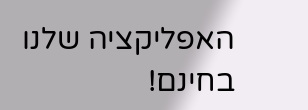האפליקציה שלנו בחינם!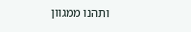ותהנו ממגוון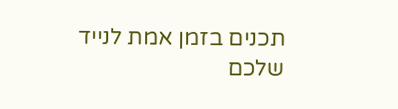תכנים בזמן אמת לנייד שלכם